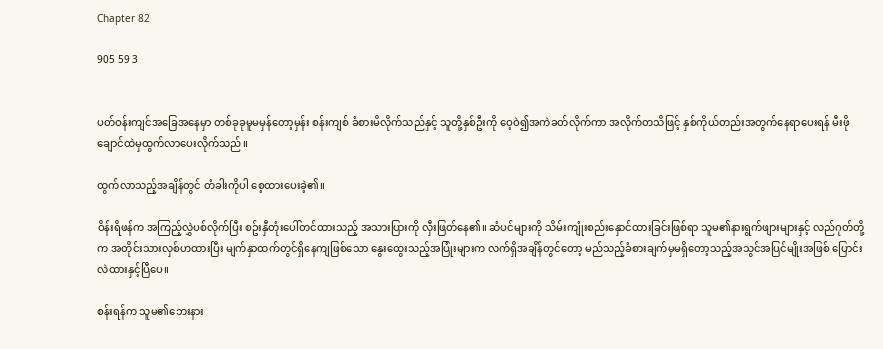Chapter 82

905 59 3


ပတ်ဝန်းကျင်အခြေအနေမှာ တစ်ခုခုမူမမှန်တော့မှန်း စန်းကျစ် ခံစားမိလိုက်သည်နှင့် သူတို့နှစ်ဦးကို ဝေ့ဝဲ၍အကဲခတ်လိုက်ကာ အလိုက်တသိဖြင့် နှစ်ကိုယ်တည်းအတွက်နေရာပေးရန် မီးဖိုချောင်ထဲမှထွက်လာပေးလိုက်သည်။

ထွက်လာသည့်အချိန်တွင် တံခါးကိုပါ စေ့ထားပေးခဲ့၏။

ဝိန်းရိဖန်က အကြည့်လွှဲပစ်လိုက်ပြီး စဥ်းနှီတုံးပေါ်တင်ထားသည့် အသားပြားကို လှီးဖြတ်နေ၏။ ဆံပင်များကို သိမ်းကျုံးစည်းနှောင်ထားခြင်းဖြစ်ရာ သူမ၏နားရွက်ဖျားများနှင့် လည်ဂုတ်တို့က အတိုင်းသားလှစ်ဟထားပြီး မျက်နှာထက်တွင်ရှိနေကျဖြစ်သော နွေးထွေးသည့်အပြုံးများက လက်ရှိအချိန်တွင်တော့ မည်သည့်ခံစားချက်မှမရှိတော့သည့်အသွင်အပြင်မျိုးအဖြစ် ပြောင်းလဲထားနှင့်ပြီပေ။

စန်းရန်က သူမ၏ဘေးနား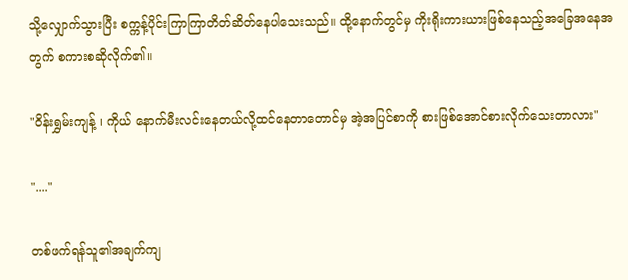သို့လျှောက်သွားပြီး စက္ကန့်ပိုင်းကြာကြာတိတ်ဆိတ်နေပါသေးသည်။ ထို့နောက်တွင်မှ ကိုးရိုးကားယားဖြစ်နေသည့်အခြေအနေအတွက် စကားစဆိုလိုက်၏။

"ဝိန်းရွှမ်းကျန့် ၊ ကိုယ် နောက်မီးလင်းနေတယ်လို့ထင်နေတာတောင်မှ အဲ့အပြင်စာကို စားဖြစ်အောင်စားလိုက်သေးတာလား"

"...."

တစ်ဖက်ရန်သူ၏အချက်ကျ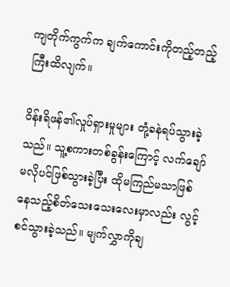ကျတိုက်ကွက်က ချက်ကောင်းကိုတည့်တည့်ကြီးထိလျက်။

ဝိန်းရိဖန်၏လှုပ်ရှားမှုများ တုံ့ခနဲရပ်သွားခဲ့သည်။ သူ့စကားတစ်ခွန်းကြောင့် လက်ချော်မလိုပင်ဖြစ်သွားခဲ့ပြီး ထိုမကြည်မသာဖြစ်နေသည့်စိတ်သေးသေးလေးမှာလည်း လွင့်စင်သွားခဲ့သည်။ မျက်လွှာကိုချ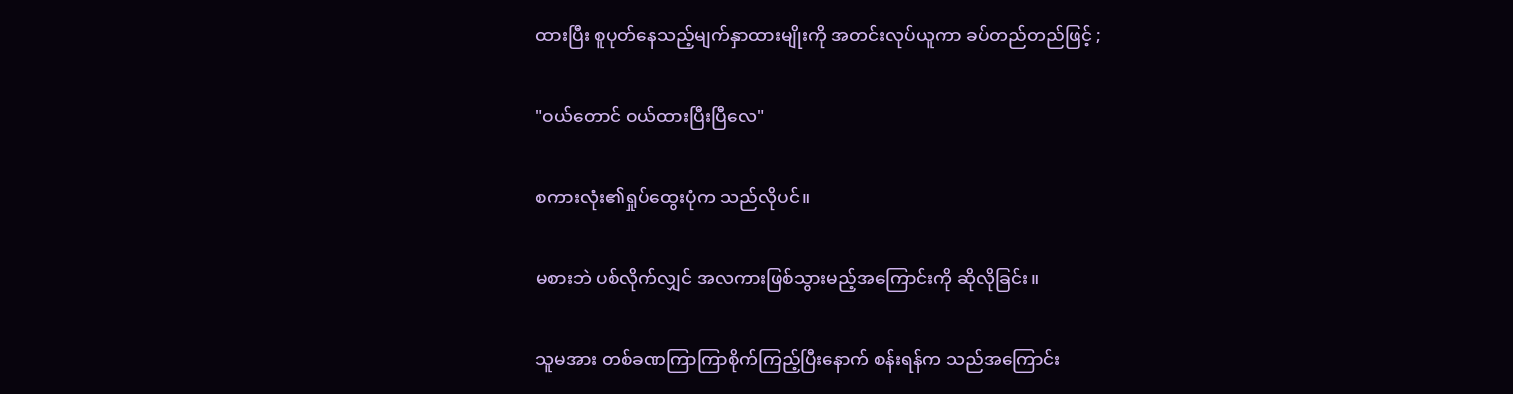ထားပြီး စူပုတ်နေသည့်မျက်နှာထားမျိုးကို အတင်းလုပ်ယူကာ ခပ်တည်တည်ဖြင့် ;

"ဝယ်တောင် ဝယ်ထားပြီးပြီလေ"

စကားလုံး၏ရှုပ်ထွေးပုံက သည်လိုပင်။

မစားဘဲ ပစ်လိုက်လျှင် အလကားဖြစ်သွားမည့်အကြောင်းကို ဆိုလိုခြင်း။

သူမအား တစ်ခဏကြာကြာစိုက်ကြည့်ပြီးနောက် စန်းရန်က သည်အကြောင်း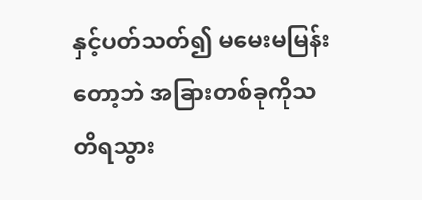နှင့်ပတ်သတ်၍ မမေးမမြန်းတော့ဘဲ အခြားတစ်ခုကိုသတိရသွား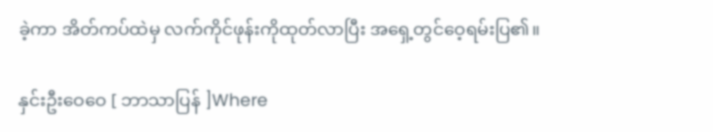ခဲ့ကာ အိတ်ကပ်ထဲမှ လက်ကိုင်ဖုန်းကိုထုတ်လာပြီး အရှေ့တွင်ဝေ့ရမ်းပြ၏။

နှင်းဦးဝေဝေ [ ဘာသာပြန် ]Where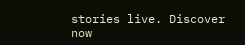stories live. Discover now